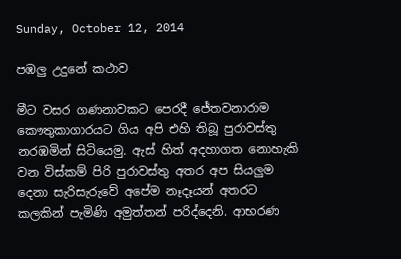Sunday, October 12, 2014

පඹලු උදුනේ කථාව

මීට වසර ගණනාවකට පෙරදී ජේතවනාරාම කෞතුකාගාරයට ගිය අපි එහි තිබූ පුරාවස්තු නරඹමින් සිටියෙමු. ඇස් හිත් අදහාගත නොහැකි වන විස්කම් පිරි පුරාවස්තු අතර අප සියලුම දෙනා සැරිසැරුවේ අපේම නෑදෑයන් අතරට කලකින් පැමිණි අමුත්තන් පරිද්දෙනි. ආභරණ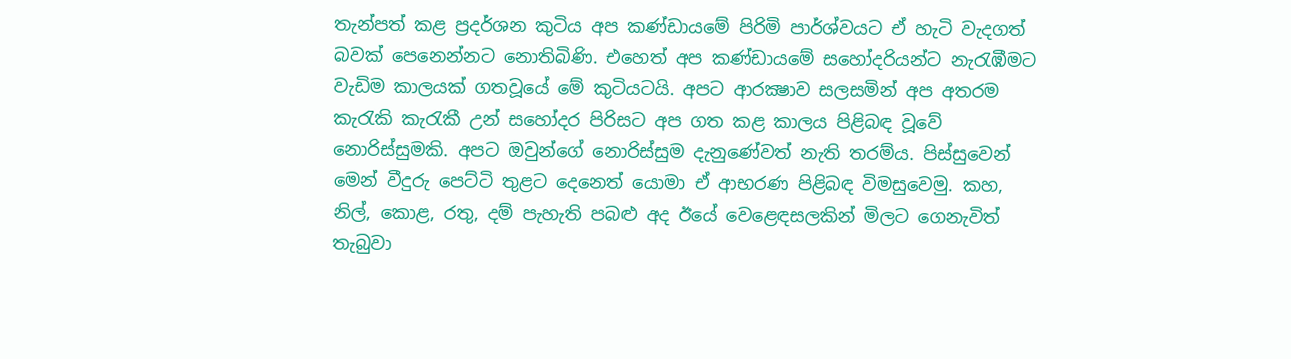තැන්පත් කළ ප්‍රදර්ශන කුටිය අප කණ්ඩායමේ පිරිමි පාර්ශ්වයට ඒ හැටි වැදගත් බවක් පෙනෙන්නට නොතිබිණි. එහෙත් අප කණ්ඩායමේ සහෝදරියන්ට නැරැඹීමට වැඩිම කාලයක් ගතවූයේ මේ කුටියටයි. අපට ආරක්‍ෂාව සලසමින් අප අතරම කැරැකි කැරැකී උන් සහෝදර පිරිසට අප ගත කළ කාලය පිළිබඳ වූවේ නොරිස්සුමකි. අපට ඔවුන්ගේ නොරිස්සුම දැනුණේවත් නැති තරම්ය. පිස්සුවෙන් මෙන් වීදුරු පෙට්ටි තුළට දෙනෙත් යොමා ඒ ආභරණ පිළිබඳ විමසුවෙමු. කහ, නිල්, කොළ, රතු, දම් පැහැති පබළු අද ඊයේ වෙළෙඳසලකින් මිලට ගෙනැවිත් තැබුවා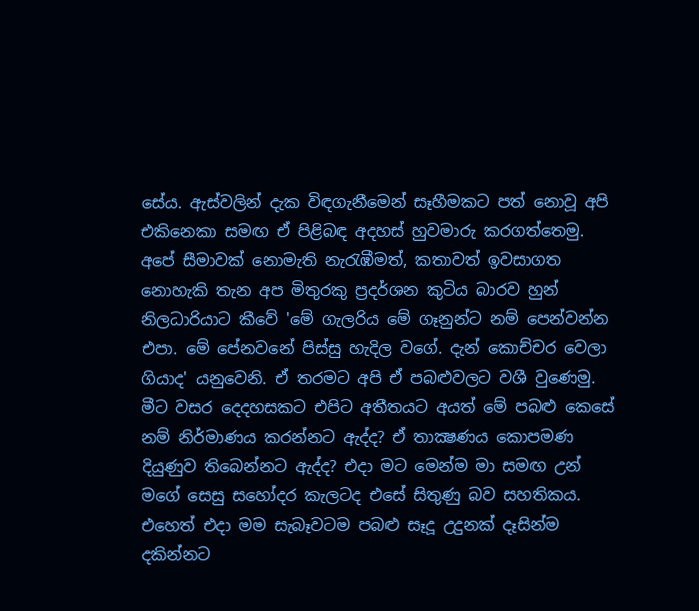සේය. ඇස්වලින් දැක විඳගැනීමෙන් සෑහීමකට පත් නොවූ අපි එකිනෙකා සමඟ ඒ පිළිබඳ අදහස් හුවමාරු කරගත්තෙමු. අපේ සීමාවක් නොමැති නැරැඹීමත්, කතාවත් ඉවසාගත නොහැකි තැන අප මිතුරකු ප්‍රදර්ශන කුටිය බාරව හුන් නිලධාරියාට කීවේ 'මේ ගැලරිය මේ ගෑනුන්ට නම් පෙන්වන්න එපා. මේ පේනවනේ පිස්සු හැදිල වගේ. දැන් කොච්චර වෙලා ගියාද' යනුවෙනි. ඒ තරමට අපි ඒ පබළුවලට වශී වුණෙමු. මීට වසර දෙදහසකට එපිට අතීතයට අයත් මේ පබළු කෙසේ නම් නිර්මාණය කරන්නට ඇද්ද? ඒ තාක්‍ෂණය කොපමණ දියුණුව තිබෙන්නට ඇද්ද? එදා මට මෙන්ම මා සමඟ උන් මගේ සෙසු සහෝදර කැලටද එසේ සිතුණු බව සහතිකය. එහෙත් එදා මම සැබෑවටම පබළු සෑදූ උදුනක් දෑසින්ම දකින්නට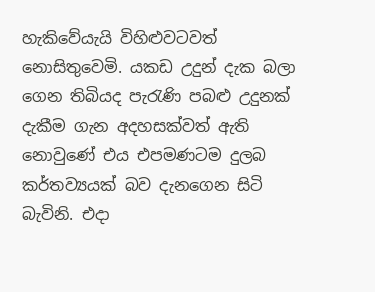හැකිවේයැයි විහිළුවටවත් නොසිතුවෙමි. යකඩ උදුන් දැක බලා ගෙන තිබියද පැරැණි පබළු උදුනක් දැකීම ගැන අදහසක්වත් ඇති නොවුණේ එය එපමණටම දුලබ කර්තව්‍යයක් බව දැනගෙන සිටි බැවිනි. එදා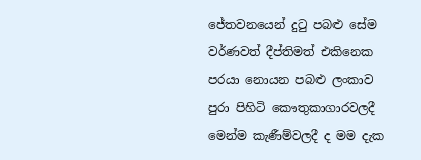ජේතවනයෙන් දුටු පබළු සේම වර්ණවත් දීප්තිමත් එකිනෙක පරයා නොයන පබළු ලංකාව පුරා පිහිටි කෞතුකාගාරවලදී මෙන්ම කැණීම්වලදී ද මම දැක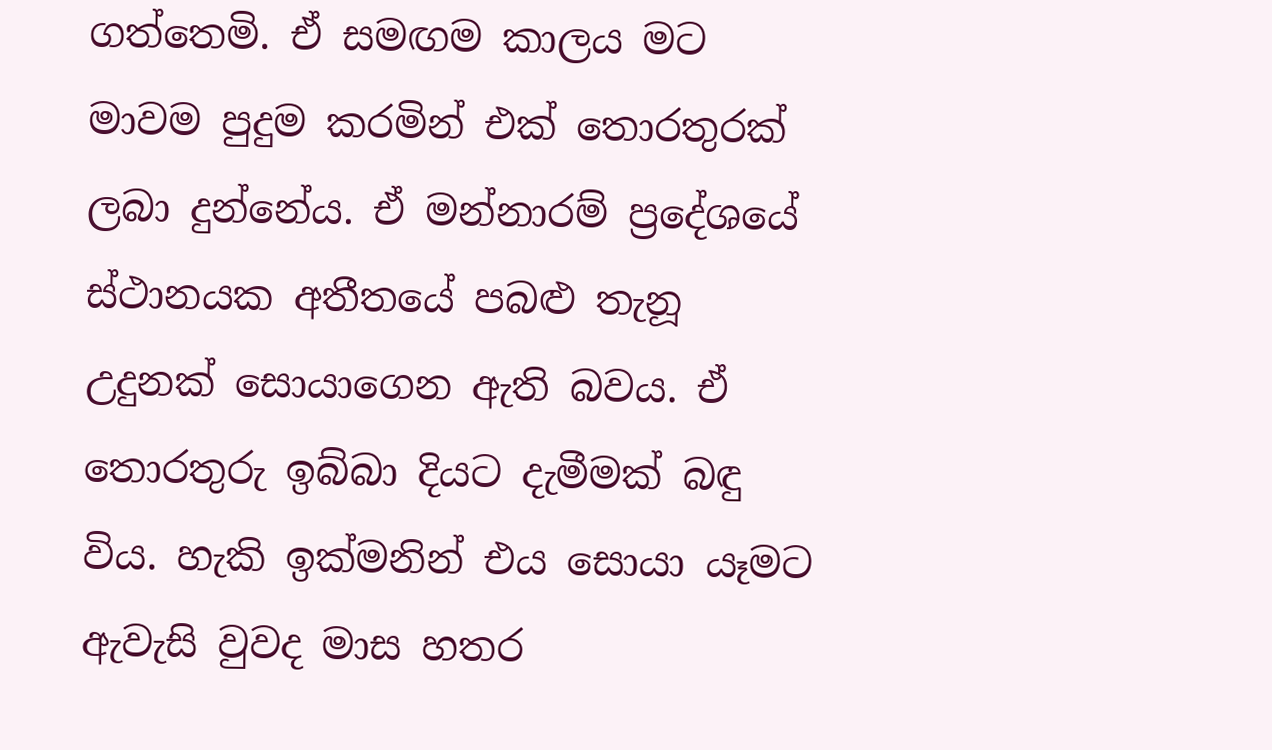ගත්තෙමි. ඒ සමඟම කාලය මට මාවම පුදුම කරමින් එක් තොරතුරක් ලබා දුන්නේය. ඒ මන්නාරම් ප්‍රදේශයේ ස්ථානයක අතීතයේ පබළු තැනූ උදුනක් සොයාගෙන ඇති බවය. ඒ තොරතුරු ඉබ්බා දියට දැමීමක් බඳු විය. හැකි ඉක්මනින් එය සොයා යෑමට ඇවැසි වුවද මාස හතර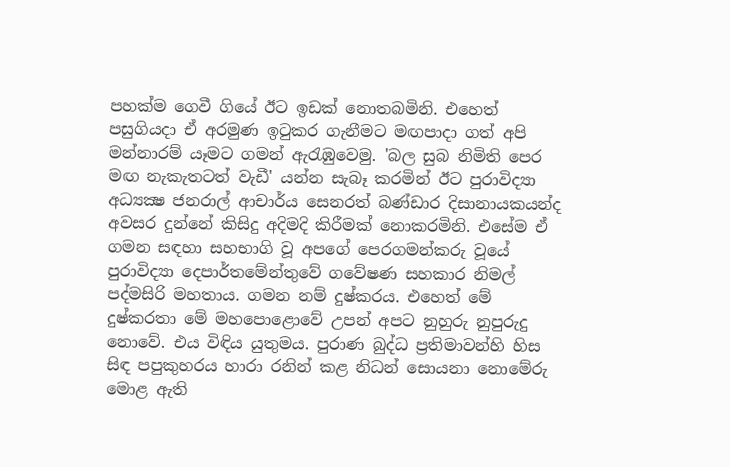පහක්ම ගෙවී ගියේ ඊට ඉඩක් නොතබමිනි. එහෙත් පසුගියදා ඒ අරමුණ ඉටුකර ගැනීමට මඟපාදා ගත් අපි මන්නාරම් යෑමට ගමන් ඇරැඹුවෙමු. 'බල සුබ නිමිති පෙර මඟ නැකැතටත් වැඩී' යන්න සැබෑ කරමින් ඊට පුරාවිද්‍යා අධ්‍යක්‍ෂ ජනරාල් ආචාර්ය සෙනරත් බණ්ඩාර දිසානායකයන්ද අවසර දුන්නේ කිසිදු අදිමදි කිරීමක් නොකරමිනි. එසේම ඒ ගමන සඳහා සහභාගි වූ අපගේ පෙරගමන්කරු වූයේ පුරාවිද්‍යා දෙපාර්තමේන්තුවේ ගවේෂණ සහකාර නිමල් පද්මසිරි මහතාය. ගමන නම් දුෂ්කරය. එහෙත් මේ දුෂ්කරතා මේ මහපොළොවේ උපන් අපට නුහුරු නුපුරුදු නොවේ. එය විඳිය යුතුමය. පුරාණ බුද්ධ ප්‍රතිමාවන්හි හිස සිඳ පපුකුහරය හාරා රනින් කළ නිධන් සොයනා නොමේරු මොළ ඇති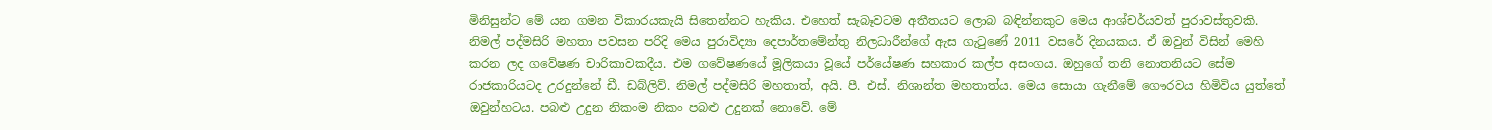මිනිසුන්ට මේ යන ගමන විකාරයකැයි සිතෙන්නට හැකිය. එහෙත් සැබෑවටම අතීතයට ලොබ බඳින්නකුට මෙය ආශ්චර්යවත් පුරාවස්තුවකි. නිමල් පද්මසිරි මහතා පවසන පරිදි මෙය පුරාවිද්‍යා දෙපාර්තමේන්තු නිලධාරීන්ගේ ඇස ගැටුණේ 2011 වසරේ දිනයකය. ඒ ඔවුන් විසින් මෙහි කරන ලද ගවේෂණ චාරිකාවකදීය. එම ගවේෂණයේ මූලිකයා වූයේ පර්යේෂණ සහකාර කල්ප අසංගය. ඔහුගේ තනි නොතනියට සේම රාජකාරියටද උරදුන්නේ ඩී. ඩබ්ලිව්. නිමල් පද්මසිරි මහතාත්, අයි. පී. එස්. නිශාන්ත මහතාත්ය. මෙය සොයා ගැනීමේ ගෞරවය හිමිවිය යුත්තේ ඔවුන්හටය. පබළු උදුන නිකංම නිකං පබළු උදුනක් නොවේ. මේ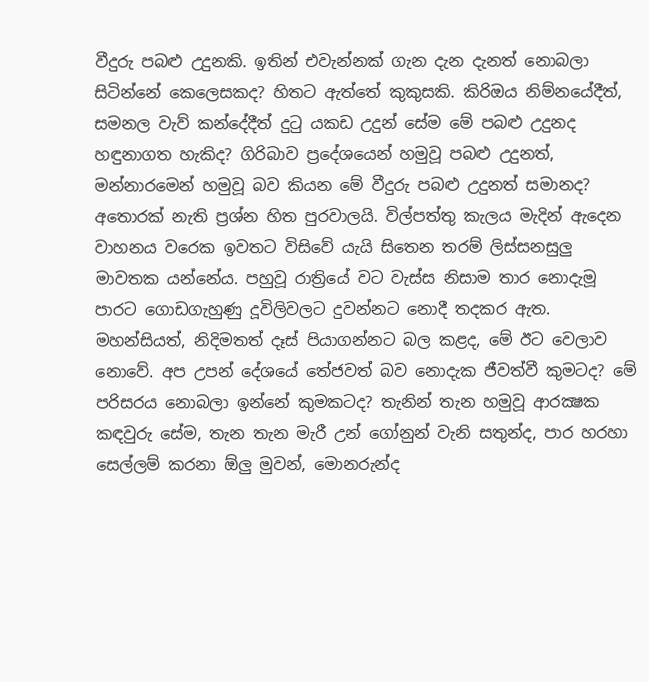වීදුරු පබළු උදුනකි. ඉතින් එවැන්නක් ගැන දැන දැනත් නොබලා සිටින්නේ කෙලෙසකද? හිතට ඇත්තේ කුකුසකි. කිරිඔය නිම්නයේදීත්, සමනල වැව් කන්දේදීත් දුටු යකඩ උදුන් සේම මේ පබළු උදුනද හඳුනාගත හැකිද? ගිරිබාව ප්‍රදේශයෙන් හමුවූ පබළු උදුනත්, මන්නාරමෙන් හමුවූ බව කියන මේ වීදුරු පබළු උදුනත් සමානද? අතොරක් නැති ප්‍රශ්න හිත පුරවාලයි. විල්පත්තු කැලය මැදින් ඇදෙන වාහනය වරෙක ඉවතට විසිවේ යැයි සිතෙන තරම් ලිස්සනසුලු මාවතක යන්නේය. පහුවූ රාත්‍රියේ වට වැස්ස නිසාම තාර නොදැමූ පාරට ගොඩගැහුණු දූවිලිවලට දුවන්නට නොදී තදකර ඇත. මහන්සියත්, නිදිමතත් දෑස් පියාගන්නට බල කළද, මේ ඊට වෙලාව නොවේ. අප උපන් දේශයේ තේජවත් බව නොදැක ජීවත්වී කුමටද? මේ පරිසරය නොබලා ඉන්නේ කුමකටද? තැනින් තැන හමුවූ ආරක්‍ෂක කඳවුරු සේම, තැන තැන මැරී උන් ගෝනුන් වැනි සතුන්ද, පාර හරහා සෙල්ලම් කරනා ඕලු මුවන්, මොනරුන්ද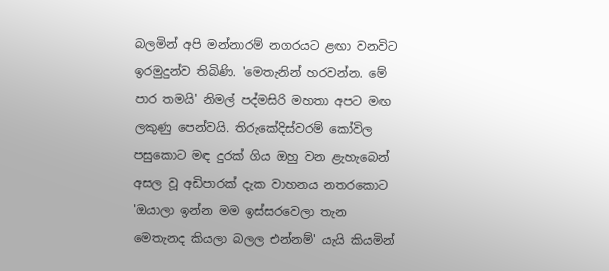බලමින් අපි මන්නාරම් නගරයට ළඟා වනවිට ඉරමුදුන්ව තිබිණි. 'මෙතැනින් හරවන්න. මේ පාර තමයි' නිමල් පද්මසිරි මහතා අපට මඟ ලකුණු පෙන්වයි. තිරුකේදිස්වරම් කෝවිල පසුකොට මඳ දුරක් ගිය ඔහු වන ළැහැබෙන් අසල වූ අඩිපාරක් දැක වාහනය නතරකොට 'ඔයාලා ඉන්න මම ඉස්සරවෙලා තැන මෙතැනද කියලා බලල එන්නම්' යැයි කියමින්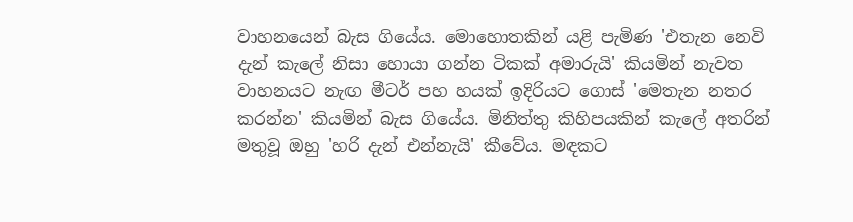වාහනයෙන් බැස ගියේය. මොහොතකින් යළි පැමිණ 'එතැන නෙවි දැන් කැලේ නිසා හොයා ගන්න ටිකක් අමාරුයි' කියමින් නැවත වාහනයට නැඟ මීටර් පහ හයක් ඉදිරියට ගොස් 'මෙතැන නතර කරන්න' කියමින් බැස ගියේය. මිනිත්තු කිහිපයකින් කැලේ අතරින් මතුවූ ඔහු 'හරි දැන් එන්නැයි' කීවේය. මඳකට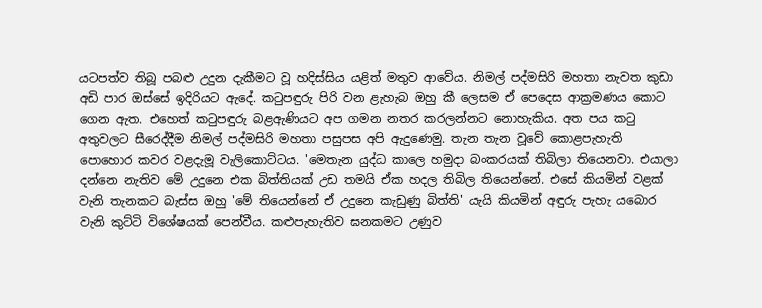යටපත්ව තිබූ පබළු උදුන දැකීමට වූ හදිස්සිය යළිත් මතුව ආවේය. නිමල් පද්මසිරි මහතා නැවත කුඩා අඩි පාර ඔස්සේ ඉදිරියට ඇදේ. කටුපඳුරු පිරි වන ළැහැබ ඔහු කී ලෙසම ඒ පෙදෙස ආක්‍රමණය කොට ගෙන ඇත. එහෙත් කටුපඳුරු බළඇණියට අප ගමන නතර කරලන්නට නොහැකිය. අත පය කටු අතුවලට සීරෙද්දීම නිමල් පද්මසිරි මහතා පසුපස අපි ඇදුණෙමු. තැන තැන වූවේ කොළපැහැති පොහොර කවර වළදැමූ වැලිකොට්ටය. 'මෙතැන යුද්ධ කාලෙ හමුදා බංකරයක් තිබිලා තියෙනවා. එයාලා දන්නෙ නැතිව මේ උදුනෙ එක බිත්තියක් උඩ තමයි ඒක හදල තිබිල තියෙන්නේ. එසේ කියමින් වළක් වැනි තැනකට බැස්ස ඔහු 'මේ තියෙන්නේ ඒ උදුනෙ කැඩුණු බිත්ති' යැයි කියමින් අඳුරු පැහැ යබොර වැනි කුට්ටි විශේෂයක් පෙන්වීය. කළුපැහැතිව ඝනකමට උණුව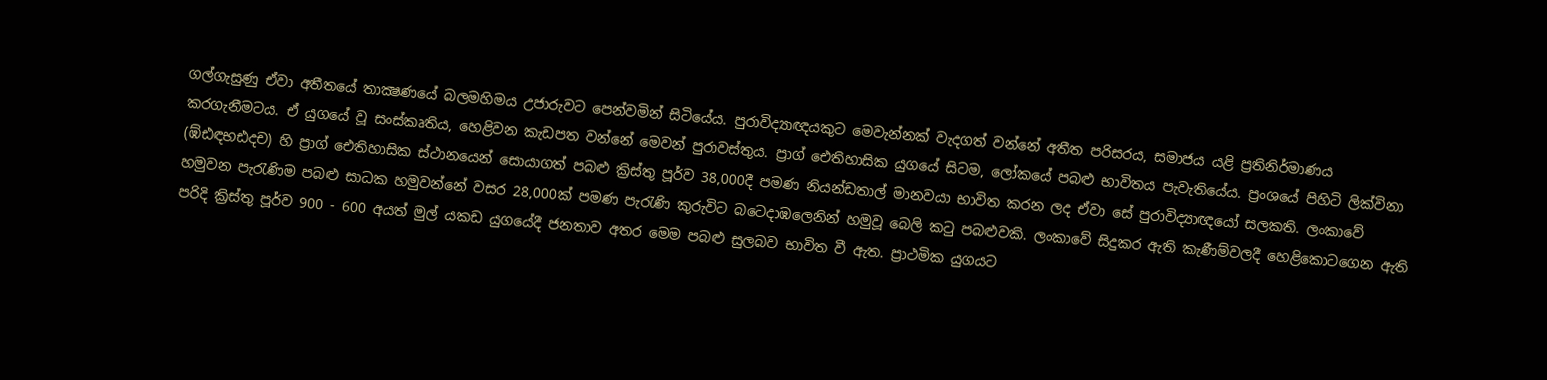ගල්ගැසුණු ඒවා අතීතයේ තාක්‍ෂණයේ බලමහිමය උජාරුවට පෙන්වමින් සිටියේය. පුරාවිද්‍යාඥයකුට මෙවැන්නක් වැදගත් වන්නේ අතීත පරිසරය, සමාජය යළි ප්‍රතිනිර්මාණය කරගැනීමටය. ඒ යුගයේ වූ සංස්කෘතිය, හෙළිවන කැඩපත වන්නේ මෙවන් පුරාවස්තුය. ප්‍රාග් ඓතිහාසික යුගයේ සිටම, ලෝකයේ පබළු භාවිතය පැවැතියේය. ප්‍රංශයේ පිහිටි ලික්විනා (ඹ්ඪඳභඪදච) හි ප්‍රාග් ඓතිහාසික ස්ථානයෙන් සොයාගත් පබළු ක්‍රිස්තු පූර්ව 38,000දී පමණ නියන්ඩතාල් මානවයා භාවිත කරන ලද ඒවා සේ පුරාවිද්‍යාඥයෝ සලකති. ලංකාවේ හමුවන පැරැණිම පබළු සාධක හමුවන්නේ වසර 28,000ක් පමණ පැරැණි කුරුවිට බට‍ෙදාඹලෙනින් හමුවූ බෙලි කටු පබළුවකි. ලංකාවේ සිදුකර ඇති කැණීම්වලදී හෙළිකොටගෙන ඇති පරිදි ක්‍රිස්තු පූර්ව 900 - 600 අයත් මුල් යකඩ යුගයේදී ජනතාව අතර මෙම පබළු සුලබව භාවිත වී ඇත. ප්‍රාථමික යුගයට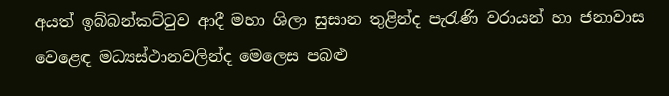අයත් ඉබ්බන්කට්ටුව ආදී මහා ශිලා සුසාන තුළින්ද පැරැණි වරායන් හා ජනාවාස වෙළෙඳ මධ්‍යස්ථානවලින්ද මෙලෙස පබළු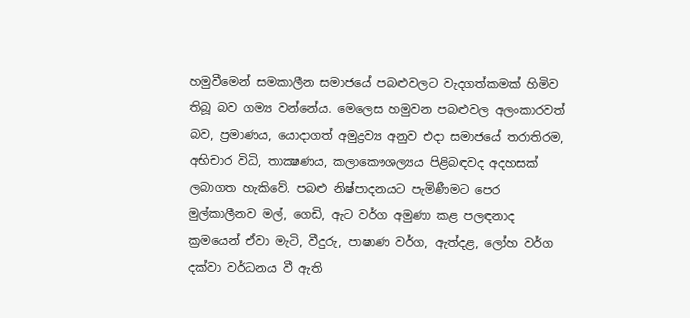හමුවීමෙන් සමකාලීන සමාජයේ පබළුවලට වැදගත්කමක් හිමිව තිබූ බව ගම්‍ය වන්නේය. මෙලෙස හමුවන පබළුවල අලංකාරවත් බව, ප්‍රමාණය, යොදාගත් අමුද්‍රව්‍ය අනුව එදා සමාජයේ තරාතිරම, අභිචාර විධි, තාක්‍ෂණය, කලාකෞශල්‍යය පිළිබඳවද අදහසක් ලබාගත හැකිවේ. පබළු නිෂ්පාදනයට පැමිණීමට පෙර මුල්කාලීනව මල්, ගෙඩි, ඇට වර්ග අමුණා කළ පලඳනාද ක්‍රමයෙන් ඒවා මැටි, වීදුරු, පාෂාණ වර්ග, ඇත්දළ, ලෝහ වර්ග දක්වා වර්ධනය වී ඇති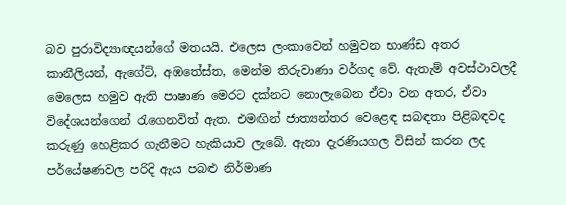බව පුරාවිද්‍යාඥයන්ගේ මතයයි. එලෙස ලංකාවෙන් හමුවන භාණ්ඩ අතර කානීලියන්, ඇගේට්, අඹතේස්ත, මෙන්ම තිරුවාණා වර්ගද වේ. ඇතැම් අවස්ථාවලදී මෙලෙස හමුව ඇති පාෂාණ මෙරට දක්නට නොලැබෙන ඒවා වන අතර, ඒවා විදේශයන්ගෙන් රැගෙනවිත් ඇත. එමඟින් ජාත්‍යන්තර වෙළෙඳ සබඳතා පිළිබඳවද කරුණු හෙළිකර ගැනීමට හැකියාව ලැබේ. ඇනා දැරණියගල විසින් කරන ලද පර්යේෂණවල පරිදි ඇය පබළු නිර්මාණ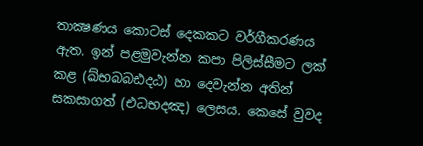තාක්‍ෂණය කොටස් දෙකකට වර්ගීකරණය ඇත. ඉන් පළමුවැන්න කපා පිලිස්සීමට ලක් කළ (ඛ්භබබඪදඨ) හා දෙවැන්න අතින් සකසාගත් (එධභදඤ) ලෙසය. කෙසේ වුවද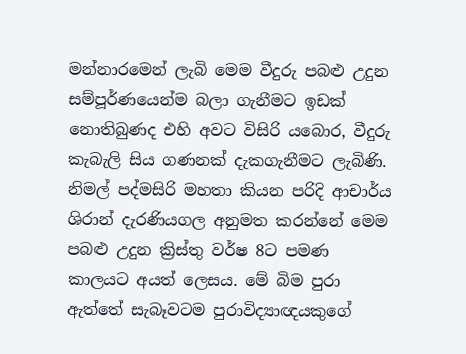මන්නාරමෙන් ලැබි මෙම වීදුරු පබළු උදුන සම්පූර්ණයෙන්ම බලා ගැනීමට ඉඩක් නොතිබුණද එහි අවට විසිරි යබොර, වීදුරු කැබැලි සිය ගණනක් දැකගැනීමට ලැබිණි. නිමල් පද්මසිරි මහතා කියන පරිදි ආචාර්ය ශිරාන් දැරණියගල අනුමත කරන්නේ මෙම පබළු උදුන ක්‍රිස්තු වර්ෂ 8ට පමණ කාලයට අයත් ලෙසය. මේ බිම පුරා ඇත්තේ සැබෑවටම පුරාවිද්‍යාඥයකුගේ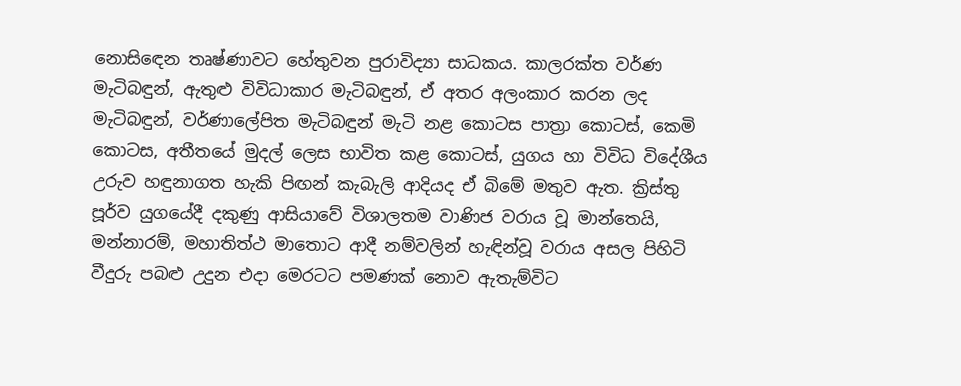නොසිඳෙන තෘෂ්ණාවට හේතුවන පුරාවිද්‍යා සාධකය. කාලරක්ත වර්ණ මැටිබඳුන්, ඇතුළු විවිධාකාර මැටිබඳුන්, ඒ අතර අලංකාර කරන ලද මැටිබඳුන්, වර්ණාලේපිත මැටිබඳුන් මැටි නළ කොටස පාත්‍රා කොටස්, කෙමි කොටස, අතීතයේ මුදල් ලෙස භාවිත කළ කොටස්, යුගය හා විවිධ විදේශීය උරුව හඳුනාගත හැකි පිඟන් කැබැලි ආදියද ඒ බිමේ මතුව ඇත. ක්‍රිස්තු පූර්ව යුගයේදී දකුණු ආසියාවේ විශාලතම වාණිජ වරාය වූ මාන්තෙයි, මන්නාරම්, මහාතිත්ථ මාතොට ආදී නම්වලින් හැඳින්වූ වරාය අසල පිහිටි වීදුරු පබළු උදුන එදා මෙරටට පමණක් නොව ඇතැම්විට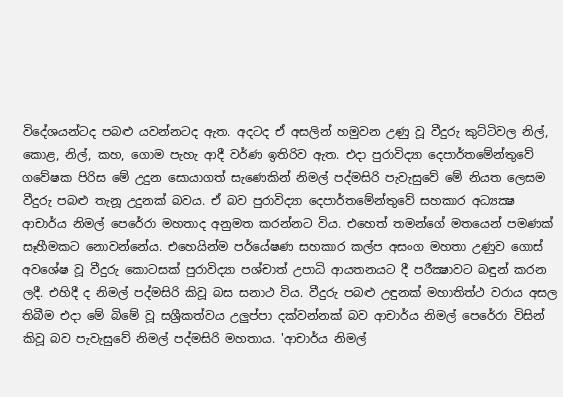විදේශයන්ටද පබළු යවන්නටද ඇත. අදටද ඒ අසලින් හමුවන උණු වූ වීදුරු කුට්ටිවල නිල්, කොළ, නිල්, කහ, ගොම පැහැ ආදී වර්ණ ඉතිරිව ඇත. එදා පුරාවිද්‍යා දෙපාර්තමේන්තුවේ ගවේෂක පිරිස මේ උදුන සොයාගත් සැණෙකින් නිමල් පද්මසිරි පැවැසුවේ මේ නියත ලෙසම වීදුරු පබළු තැනූ උදුනක් බවය. ඒ බව පුරාවිද්‍යා දෙපාර්තමේන්තුවේ සහකාර අධ්‍යක්‍ෂ ආචාර්ය නිමල් පෙරේරා මහතාද අනුමත කරන්නට විය. එහෙත් තමන්ගේ මතයෙන් පමණක් සෑහීමකට නොවන්නේය. එහෙයින්ම පර්යේෂණ සහකාර කල්ප අසංග මහතා උණුව ගොස් අවශේෂ වූ වීදුරු කොටසක් පුරාවිද්‍යා පශ්චාත් උපාධි ආයතනයට දී පරීක්‍ෂාවට බඳුන් කරන ලදී. එහිදී ද නිමල් පද්මසිරි කිවූ බස සනාථ විය. වීදුරු පබළු උඳුනක් මහාතිත්ථ වරාය අසල තිබීම එදා මේ බිමේ වූ සශ්‍රීකත්වය උලුප්පා දක්වන්නක් බව ආචාර්ය නිමල් පෙරේරා විසින් කිවූ බව පැවැසුවේ නිමල් පද්මසිරි මහතාය. 'ආචාර්ය නිමල්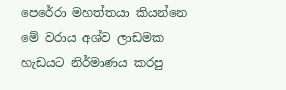පෙරේරා මහත්තයා කියන්නෙ මේ වරාය අශ්ව ලාඩමක හැඩයට නිර්මාණය කරපු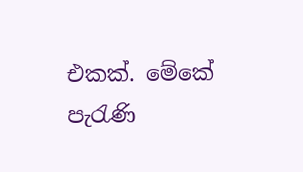එකක්. මේකේ පැරැණි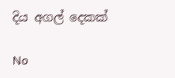දිය අගල් දෙකක්

No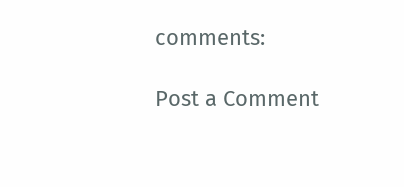comments:

Post a Comment